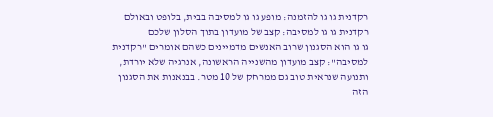רקדנית גו גו להזמנה: מופע גו גו למסיבה בבית, בלופט ובאולם
רקדנית גו גו למסיבה: קצב של מועדון בתוך הסלון שלכם
גו גו הוא הסגנון שרוב האנשים מדמיינים כשהם אומרים "רקדנית למסיבה": קצב מועדון מהשנייה הראשונה, אנרגיה שלא יורדת, ותנועה שנראית טוב גם ממרחק של 10 מטר. בבנאנות את הסגנון הזה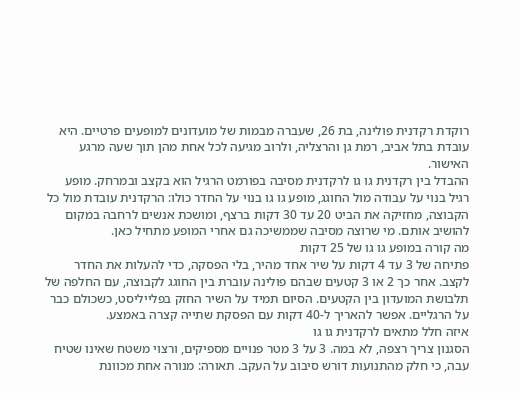רוקדת רקדנית פולינה, בת 26, שעברה מבמות של מועדונים למופעים פרטיים. היא עובדת בתל אביב, רמת גן והרצליה, ולרוב מגיעה לכל אחת מהן תוך שעה מרגע האישור.
ההבדל בין רקדנית גו גו לרקדנית מסיבה בפורמט הרגיל הוא בקצב ובמרחק. מופע רגיל בנוי על עבודה מול החוגג, מופע גו גו בנוי על החדר כולו: הרקדנית עובדת מול כל הקבוצה, מחזיקה את הביט 20 עד 30 דקות ברצף, ומושכת אנשים לרחבה במקום להושיב אותם. מי שרוצה מסיבה שממשיכה גם אחרי המופע מתחיל כאן.
מה קורה במופע גו גו של 25 דקות
פתיחה של 3 עד 4 דקות על שיר אחד מהיר, בלי הפסקה, כדי להעלות את החדר לקצב. אחר כך 2 או 3 קטעים שבהם פולינה עוברת בין החוגג לקבוצה, עם החלפה של תלבושת המועדון בין הקטעים. הסיום תמיד על השיר החזק בפלייליסט, כשכולם כבר על הרגליים. אפשר להאריך ל-40 דקות עם הפסקת שתייה קצרה באמצע.
איזה חלל מתאים לרקדנית גו גו
הסגנון צריך רצפה, לא במה. 3 על 3 מטר פנויים מספיקים, ורצוי משטח שאינו שטיח עבה, כי חלק מהתנועות דורש סיבוב על העקב. תאורה: מנורה אחת מכוונת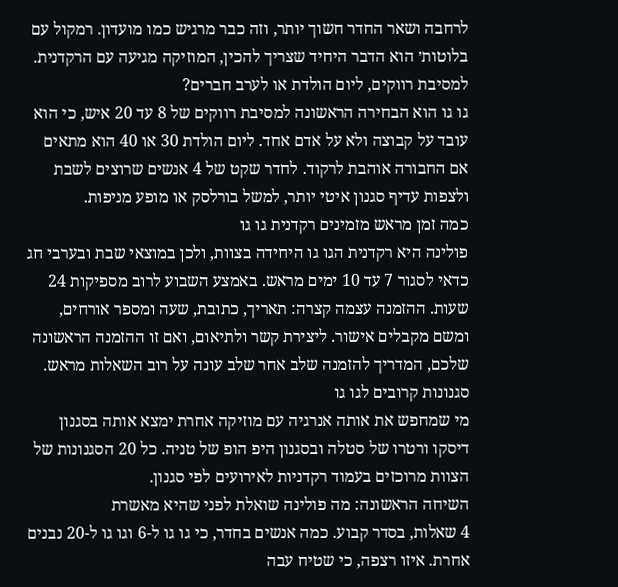לרחבה ושאר החדר חשוך יותר, וזה כבר מרגיש כמו מועדון. רמקול עם בלוטות׳ הוא הדבר היחיד שצריך להכין, המוזיקה מגיעה עם הרקדנית.
למסיבת רווקים, ליום הולדת או לערב חברים?
גו גו הוא הבחירה הראשונה למסיבת רווקים של 8 עד 20 איש, כי הוא עובד על קבוצה ולא על אדם אחד. ליום הולדת 30 או 40 הוא מתאים אם החבורה אוהבת לרקוד. לחדר שקט של 4 אנשים שרוצים לשבת ולצפות עדיף סגנון איטי יותר, למשל בורלסק או מופע מניפות.
כמה זמן מראש מזמינים רקדנית גו גו
פולינה היא רקדנית הגו גו היחידה בצוות, ולכן במוצאי שבת ובערבי חג כדאי לסגור 7 עד 10 ימים מראש. באמצע השבוע לרוב מספיקות 24 שעות. ההזמנה עצמה קצרה: תאריך, כתובת, שעה ומספר אורחים, ומשם מקבלים אישור. ליצירת קשר ולתיאום, ואם זו ההזמנה הראשונה שלכם, המדריך להזמנה שלב אחר שלב עונה על רוב השאלות מראש.
סגנונות קרובים לגו גו
מי שמחפש את אותה אנרגיה עם מוזיקה אחרת ימצא אותה בסגנון דיסקו ורטרו של סטלה ובסגנון היפ הופ של טניה. כל 20 הסגנונות של הצוות מרוכזים בעמוד רקדניות לאירועים לפי סגנון.
השיחה הראשונה: מה פולינה שואלת לפני שהיא מאשרת
4 שאלות, בסדר קבוע. כמה אנשים בחדר, כי גו גו ל-6 וגו גו ל-20 נבנים אחרת. איזו רצפה, כי שטיח עבה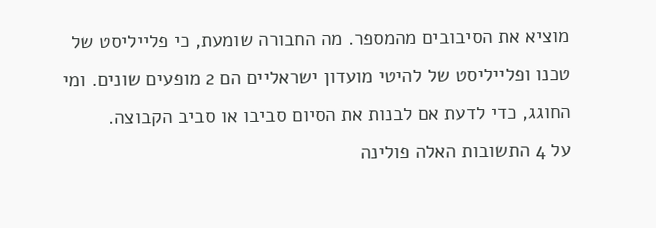מוציא את הסיבובים מהמספר. מה החבורה שומעת, כי פלייליסט של טכנו ופלייליסט של להיטי מועדון ישראליים הם 2 מופעים שונים. ומי החוגג, כדי לדעת אם לבנות את הסיום סביבו או סביב הקבוצה.
על 4 התשובות האלה פולינה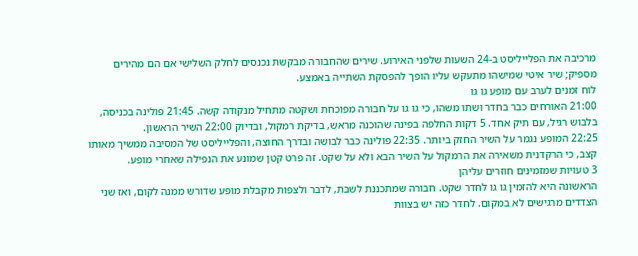מרכיבה את הפלייליסט ב-24 השעות שלפני האירוע. שירים שהחבורה מבקשת נכנסים לחלק השלישי אם הם מהירים מספיק; שיר איטי שמישהו מתעקש עליו הופך להפסקת השתייה באמצע.
לוח זמנים לערב עם מופע גו גו
21:00 האורחים כבר בחדר ושתו משהו, כי גו גו על חבורה מפוכחת ושקטה מתחיל מנקודה קשה. 21:45 פולינה בכניסה, בלבוש רגיל, עם תיק אחד. 5 דקות החלפה בפינה שהוכנה מראש, בדיקת רמקול, ובדיוק 22:00 השיר הראשון.
22:25 המופע נגמר על השיר החזק ביותר. 22:35 פולינה כבר לבושה ובדרך החוצה, והפלייליסט של המסיבה ממשיך מאותו קצב, כי הרקדנית משאירה את הרמקול על השיר הבא ולא על שקט. זה פרט קטן שמונע את הנפילה שאחרי מופע.
3 טעויות שמזמינים חוזרים עליהן
הראשונה היא להזמין גו גו לחדר שקט. חבורה שמתכננת לשבת, לדבר ולצפות מקבלת מופע שדורש ממנה לקום, ואז שני הצדדים מרגישים לא במקום. לחדר כזה יש בצוות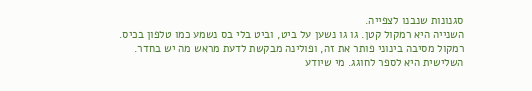סגנונות שנבנו לצפייה.
השנייה היא רמקול קטן. גו גו נשען על ביט, וביט בלי בס נשמע כמו טלפון בכיס. רמקול מסיבה בינוני פותר את זה, ופולינה מבקשת לדעת מראש מה יש בחדר.
השלישית היא לספר לחוגג. מי שיודע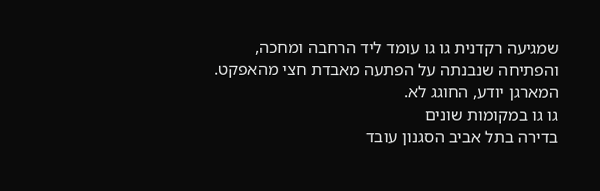שמגיעה רקדנית גו גו עומד ליד הרחבה ומחכה, והפתיחה שנבנתה על הפתעה מאבדת חצי מהאפקט. המארגן יודע, החוגג לא.
גו גו במקומות שונים
בדירה בתל אביב הסגנון עובד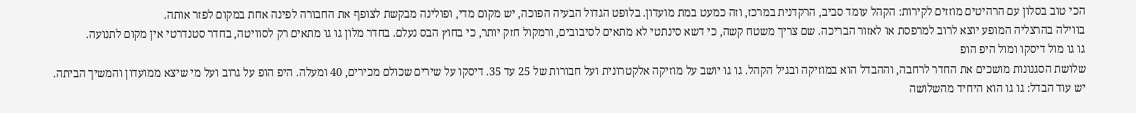הכי טוב בסלון עם הרהיטים מוזזים לקירות: הקהל עומד סביב, הרקדנית במרכז, וזה כמעט במת מועדון. בלופט הגדול הבעיה הפוכה, יש מקום מדי, ופולינה מבקשת לצופף את החבורה לפינה אחת במקום לפזר אותה.
בווילה בהרצליה המופע יוצא לרוב למרפסת או לאזור הבריכה. שם צריך משטח קשה, כי דשא סינתטי לא מתאים לסיבובים, ורמקול חזק יותר, כי בחוץ הבס נעלם. בחדר מלון גו גו מתאים רק לסוויטה, בחדר סטנדרטי אין מקום לתנועה.
גו גו מול דיסקו ומול היפ הופ
שלושת הסגנונות מושכים את החדר לרחבה, וההבדל הוא במוזיקה ובגיל הקהל. גו גו יושב על מוזיקה אלקטרונית ועל חבורות של 25 עד 35. דיסקו על שירים שכולם מכירים, 40 ומעלה. היפ הופ על גרוב ועל מי שיצא ממועדון והמשיך הביתה.
יש עוד הבדל: גו גו הוא היחיד מהשלושה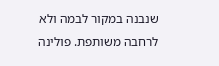שנבנה במקור לבמה ולא לרחבה משותפת. פולינה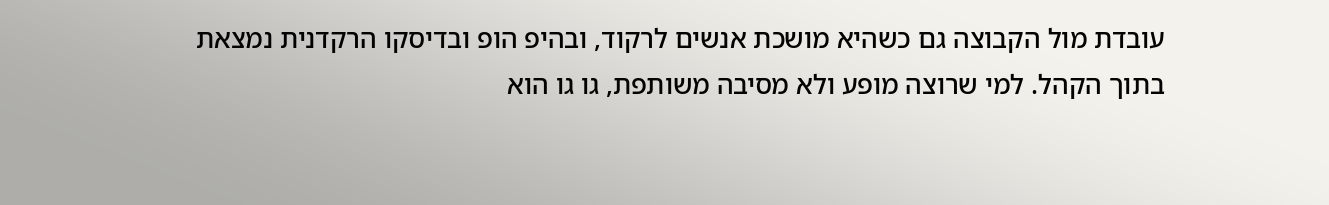עובדת מול הקבוצה גם כשהיא מושכת אנשים לרקוד, ובהיפ הופ ובדיסקו הרקדנית נמצאת בתוך הקהל. למי שרוצה מופע ולא מסיבה משותפת, גו גו הוא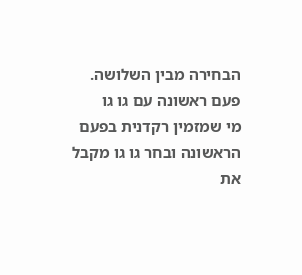הבחירה מבין השלושה.
פעם ראשונה עם גו גו
מי שמזמין רקדנית בפעם הראשונה ובחר גו גו מקבל את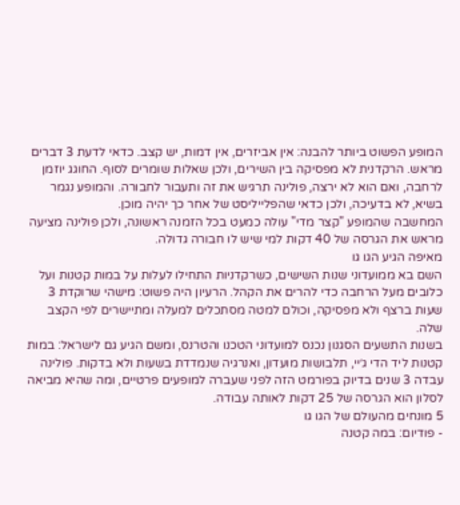המופע הפשוט ביותר להבנה: אין אביזרים, אין דמות, יש קצב. כדאי לדעת 3 דברים מראש. הרקדנית לא מפסיקה בין השירים, ולכן שאלות שומרים לסוף. החוגג יוזמן לרחבה, ואם הוא לא ירצה, פולינה תרגיש את זה ותעבור לחבורה. והמופע נגמר בשיא, לא בדעיכה, ולכן כדאי שהפלייליסט של אחר כך יהיה מוכן.
המחשבה שהמופע "קצר מדי" עולה כמעט בכל הזמנה ראשונה, ולכן פולינה מציעה מראש את הגרסה של 40 דקות למי שיש לו חבורה גדולה.
מאיפה הגיע הגו גו
השם בא ממועדוני שנות השישים, כשרקדניות התחילו לעלות על במות קטנות ועל כלובים מעל הרחבה כדי להרים את הקהל. הרעיון היה פשוט: מישהי שרוקדת 3 שעות ברצף ולא מפסיקה, וכולם למטה מסתכלים למעלה ומתיישרים לפי הקצב שלה.
בשנות התשעים הסגנון נכנס למועדוני הטכנו והטרנס, ומשם הגיע גם לישראל: במות קטנות ליד הדי ג׳יי, תלבושות מועדון, ואנרגיה שנמדדת בשעות ולא בדקות. פולינה עבדה 3 שנים בדיוק בפורמט הזה לפני שעברה למופעים פרטיים, ומה שהיא מביאה לסלון הוא הגרסה של 25 דקות לאותה עבודה.
5 מונחים מהעולם של הגו גו
- פודיום: במה קטנה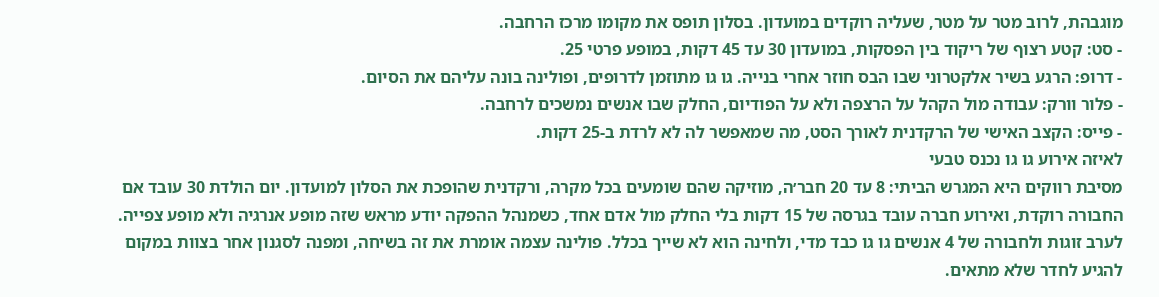מוגבהת, לרוב מטר על מטר, שעליה רוקדים במועדון. בסלון תופס את מקומו מרכז הרחבה.
- סט: קטע רצוף של ריקוד בין הפסקות, במועדון 30 עד 45 דקות, במופע פרטי 25.
- דרופ: הרגע בשיר אלקטרוני שבו הבס חוזר אחרי בנייה. גו גו מתוזמן לדרופים, ופולינה בונה עליהם את הסיום.
- פלור וורק: עבודה מול הקהל על הרצפה ולא על הפודיום, החלק שבו אנשים נמשכים לרחבה.
- פייס: הקצב האישי של הרקדנית לאורך הסט, מה שמאפשר לה לא לרדת ב-25 דקות.
לאיזה אירוע גו גו נכנס טבעי
מסיבת רווקים היא המגרש הביתי: 8 עד 20 חבר׳ה, מוזיקה שהם שומעים בכל מקרה, ורקדנית שהופכת את הסלון למועדון. יום הולדת 30 עובד אם החבורה רוקדת, ואירוע חברה עובד בגרסה של 15 דקות בלי החלק מול אדם אחד, כשמנהל ההפקה יודע מראש שזה מופע אנרגיה ולא מופע צפייה.
לערב זוגות ולחבורה של 4 אנשים גו גו כבד מדי, ולחינה הוא לא שייך בכלל. פולינה עצמה אומרת את זה בשיחה, ומפנה לסגנון אחר בצוות במקום להגיע לחדר שלא מתאים.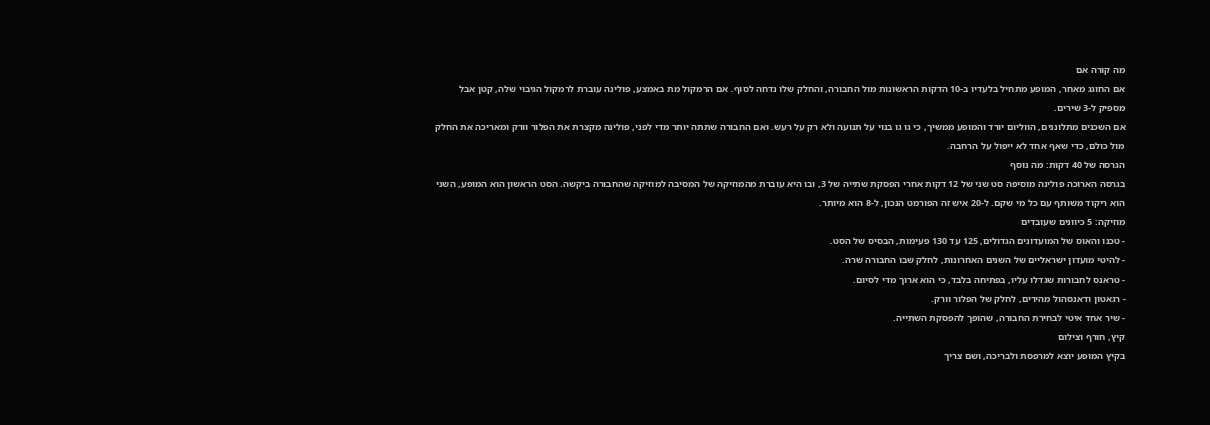מה קורה אם
אם החוגג מאחר, המופע מתחיל בלעדיו ב-10 הדקות הראשונות מול החבורה, והחלק שלו נדחה לסוף. אם הרמקול מת באמצע, פולינה עוברת לרמקול הגיבוי שלה, קטן אבל מספיק ל-3 שירים.
אם השכנים מתלוננים, הווליום יורד והמופע ממשיך, כי גו גו בנוי על תנועה ולא רק על רעש. ואם החבורה שתתה יותר מדי לפני, פולינה מקצרת את הפלור וורק ומאריכה את החלק מול כולם, כדי שאף אחד לא ייפול על הרחבה.
הגרסה של 40 דקות: מה נוסף
בגרסה הארוכה פולינה מוסיפה סט שני של 12 דקות אחרי הפסקת שתייה של 3, ובו היא עוברת מהמוזיקה של המסיבה למוזיקה שהחבורה ביקשה. הסט הראשון הוא המופע, השני הוא ריקוד משותף עם כל מי שקם. ל-20 איש זה הפורמט הנכון, ל-8 הוא מיותר.
מוזיקה: 5 כיוונים שעובדים
- טכנו והאוס של המועדונים הגדולים, 125 עד 130 פעימות, הבסיס של הסט.
- להיטי מועדון ישראליים של השנים האחרונות, לחלק שבו החבורה שרה.
- טראנס לחבורות שגדלו עליו, בפתיחה בלבד, כי הוא ארוך מדי לסיום.
- רגאטון ודאנסהול מהירים, לחלק של הפלור וורק.
- שיר אחד איטי לבחירת החבורה, שהופך להפסקת השתייה.
קיץ, חורף וצילום
בקיץ המופע יוצא למרפסת ולבריכה, ושם צריך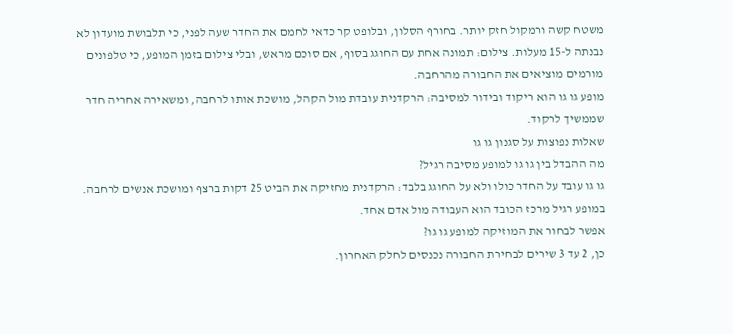משטח קשה ורמקול חזק יותר. בחורף הסלון, ובלופט קר כדאי לחמם את החדר שעה לפני, כי תלבושת מועדון לא נבנתה ל-15 מעלות. צילום: תמונה אחת עם החוגג בסוף, אם סוכם מראש, ובלי צילום בזמן המופע, כי טלפונים מורמים מוציאים את החבורה מהרחבה.
מופע גו גו הוא ריקוד ובידור למסיבה: הרקדנית עובדת מול הקהל, מושכת אותו לרחבה, ומשאירה אחריה חדר שממשיך לרקוד.
שאלות נפוצות על סגנון גו גו
מה ההבדל בין גו גו למופע מסיבה רגיל?
גו גו עובד על החדר כולו ולא על החוגג בלבד: הרקדנית מחזיקה את הביט 25 דקות ברצף ומושכת אנשים לרחבה. במופע רגיל מרכז הכובד הוא העבודה מול אדם אחד.
אפשר לבחור את המוזיקה למופע גו גו?
כן, 2 עד 3 שירים לבחירת החבורה נכנסים לחלק האחרון.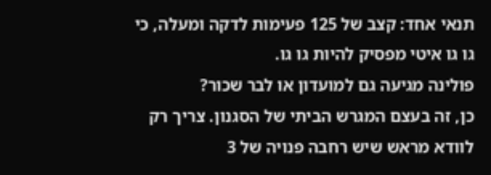תנאי אחד: קצב של 125 פעימות לדקה ומעלה, כי גו גו איטי מפסיק להיות גו גו.
פולינה מגיעה גם למועדון או לבר שכור?
כן, זה בעצם המגרש הביתי של הסגנון. צריך רק לוודא מראש שיש רחבה פנויה של 3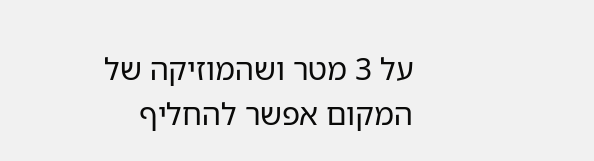על 3 מטר ושהמוזיקה של המקום אפשר להחליף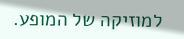למוזיקה של המופע.